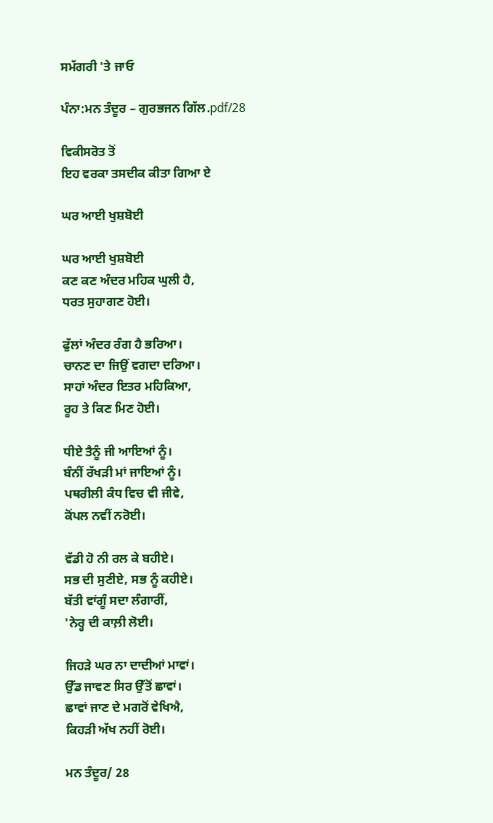ਸਮੱਗਰੀ 'ਤੇ ਜਾਓ

ਪੰਨਾ:ਮਨ ਤੰਦੂਰ – ਗੁਰਭਜਨ ਗਿੱਲ.pdf/28

ਵਿਕੀਸਰੋਤ ਤੋਂ
ਇਹ ਵਰਕਾ ਤਸਦੀਕ ਕੀਤਾ ਗਿਆ ਏ

ਘਰ ਆਈ ਖੁਸ਼ਬੋਈ

ਘਰ ਆਈ ਖੁਸ਼ਬੋਈ
ਕਣ ਕਣ ਅੰਦਰ ਮਹਿਕ ਘੁਲੀ ਹੈ,
ਧਰਤ ਸੁਹਾਗਣ ਹੋਈ।

ਫੁੱਲਾਂ ਅੰਦਰ ਰੰਗ ਹੈ ਭਰਿਆ।
ਚਾਨਣ ਦਾ ਜਿਉਂ ਵਗਦਾ ਦਰਿਆ।
ਸਾਹਾਂ ਅੰਦਰ ਇਤਰ ਮਹਿਕਿਆ,
ਰੂਹ ਤੇ ਕਿਣ ਮਿਣ ਹੋਈ।

ਧੀਏ ਤੈਨੂੰ ਜੀ ਆਇਆਂ ਨੂੰ।
ਬੰਨੀਂ ਰੱਖੜੀ ਮਾਂ ਜਾਇਆਂ ਨੂੰ।
ਪਥਰੀਲੀ ਕੰਧ ਵਿਚ ਵੀ ਜੀਵੇ,
ਕੋਂਪਲ ਨਵੀਂ ਨਰੋਈ।

ਵੱਡੀ ਹੋ ਨੀ ਰਲ ਕੇ ਬਹੀਏ।
ਸਭ ਦੀ ਸੁਣੀਏ, ਸਭ ਨੂੰ ਕਹੀਏ।
ਬੱਤੀ ਵਾਂਗੂੰ ਸਦਾ ਲੰਗਾਰੀਂ,
'ਨੇਰ੍ਹ ਦੀ ਕਾਲ਼ੀ ਲੋਈ।

ਜਿਹੜੇ ਘਰ ਨਾ ਦਾਦੀਆਂ ਮਾਵਾਂ।
ਉੱਡ ਜਾਵਣ ਸਿਰ ਉੱਤੋਂ ਛਾਵਾਂ।
ਛਾਵਾਂ ਜਾਣ ਦੇ ਮਗਰੋਂ ਵੇਖਿਐ,
ਕਿਹੜੀ ਅੱਖ ਨਹੀਂ ਰੋਈ।

ਮਨ ਤੰਦੂਰ/ 28